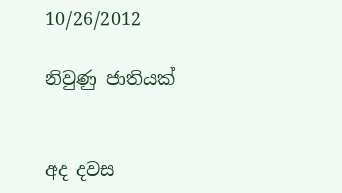10/26/2012

නිවුණු ජාතියක්


අද දවස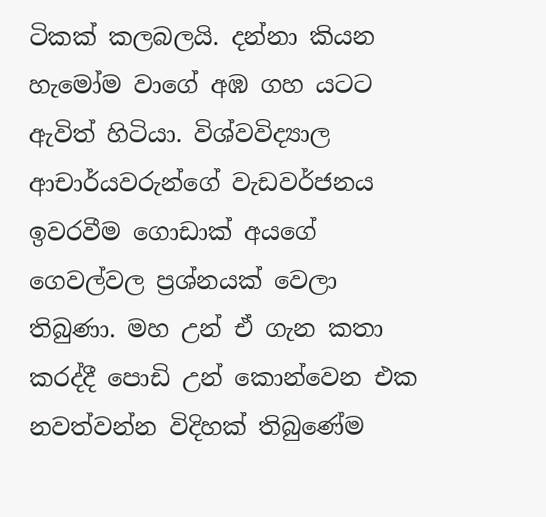ටිකක් කලබලයි. දන්නා කියන හැමෝම වාගේ අඹ ගහ යටට ඇවිත් හිටියා. විශ්වවිද්‍යාල ආචාර්යවරුන්ගේ වැඩවර්ජනය ඉවරවීම ගොඩාක් අයගේ ගෙවල්වල ප්‍රශ්නයක් වෙලා තිබුණා. මහ උන් ඒ ගැන කතා කරද්දී පොඩි උන් කොන්වෙන එක නවත්වන්න විදිහක් තිබුණේම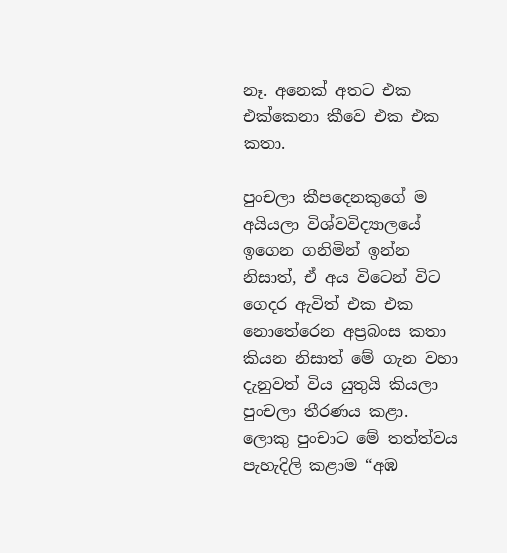නෑ. අනෙක් අතට එක එක්කෙනා කීවෙ එක එක කතා.

පුංචලා කීපදෙනකුගේ ම අයියලා විශ්වවිද්‍යාලයේ ඉගෙන ගනිමින් ඉන්න නිසාත්, ඒ අය විටෙන් විට ගෙදර ඇවිත් එක එක නොතේරෙන අප්‍රබංස කතා කියන නිසාත් මේ ගැන වහා දැනුවත් විය යුතුයි කියලා පුංචලා තීරණය කළා.
ලොකු පුංචාට මේ තත්ත්වය පැහැදිලි කළාම “අඹ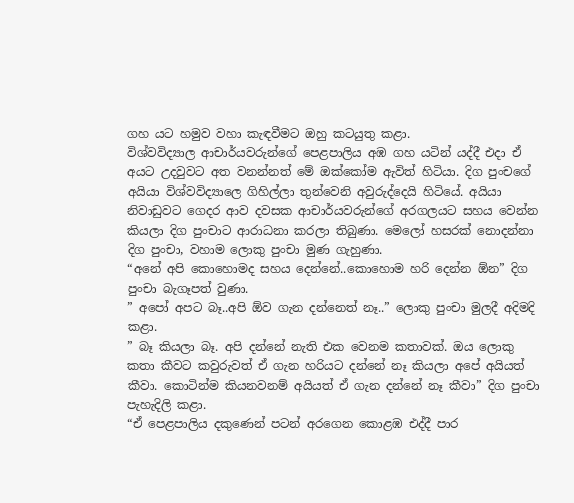ගහ යට හමුව වහා කැඳවීමට ඔහු කටයුතු කළා.
විශ්වවිද්‍යාල ආචාර්යවරුන්ගේ පෙළපාලිය අඹ ගහ යටින් යද්දී එදා ඒ අයට උදවුවට අත වනන්නත් මේ ඔක්කෝම ඇවිත් හිටියා. දිග පුංචගේ අයියා විශ්වවිද්‍යාලෙ ගිහිල්ලා තුන්වෙනි අවුරුද්දෙයි හිටියේ. අයියා නිවාඩුවට ගෙදර ආව දවසක ආචාර්යවරුන්ගේ අරගලයට සහය වෙන්න කියලා දිග පුංචාට ආරාධනා කරලා තිබුණා. මෙලෝ හසරක් නොදන්නා දිග පුංචා, වහාම ලොකු පුංචා මුණ ගැහුණා.
“අනේ අපි කොහොමද සහය දෙන්නේ..කොහොම හරි දෙන්න ඕන” දිග පුංචා බැගෑපත් වුණා.
” අපෝ අපට බෑ..අපි ඕව ගැන දන්නෙත් නෑ..” ලොකු පුංචා මුලදී අදිමදි කළා.
” බෑ කියලා බෑ. අපි දන්නේ නැති එක වෙනම කතාවක්. ඔය ලොකු කතා කීවට කවුරුවත් ඒ ගැන හරියට දන්නේ නෑ කියලා අපේ අයියත් කීවා. කොටින්ම කියනවනම් අයියත් ඒ ගැන දන්නේ නෑ කීවා” දිග පුංචා පැහැදිලි කළා.
“ඒ පෙළපාලිය දකුණෙන් පටන් අරගෙන කොළඹ එද්දී පාර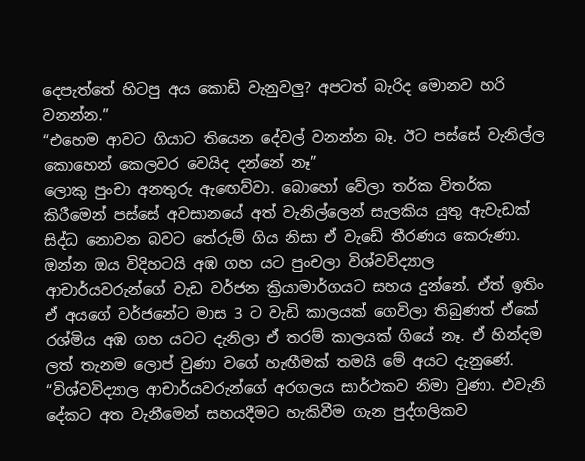දෙපැත්තේ හිටපු අය කොඩි වැනුවලු? අපටත් බැරිද මොනව හරි වනන්න.”
“එහෙම ආවට ගියාට තියෙන දේවල් වනන්න බෑ. ඊට පස්සේ වැනිල්ල කොහෙන් කෙලවර වෙයිද දන්නේ නෑ”
ලොකු පුංචා අනතුරු ඇඟෙව්වා. බොහෝ වේලා තර්ක විතර්ක කිරීමෙන් පස්සේ අවසානයේ අත් වැනිල්ලෙන් සැලකිය යුතු ඇවැඩක් සිද්ධ නොවන බවට තේරුම් ගිය නිසා ඒ වැඩේ තීරණය කෙරුණා. ඔන්න ඔය විදිහටයි අඹ ගහ යට පුංචලා විශ්වවිද්‍යාල ආචාර්යවරුන්ගේ වැඩ වර්ජන ක්‍රියාමාර්ගයට සහය දුන්නේ. ඒත් ඉතිං ඒ අයගේ වර්ජනේට මාස 3 ට වැඩි කාලයක් ගෙවිලා තිබුණත් ඒකේ රශ්මිය අඹ ගහ යටට දැනිලා ඒ තරම් කාලයක් ගියේ නෑ. ඒ හින්දම ලත් තැනම ලොප් වුණා වගේ හැඟීමක් තමයි මේ අයට දැනුණේ.
“විශ්වවිද්‍යාල ආචාර්යවරුන්ගේ අරගලය සාර්ථකව නිමා වුණා. එවැනි දේකට අත වැනීමෙන් සහයදීමට හැකිවීම ගැන පුද්ගලිකව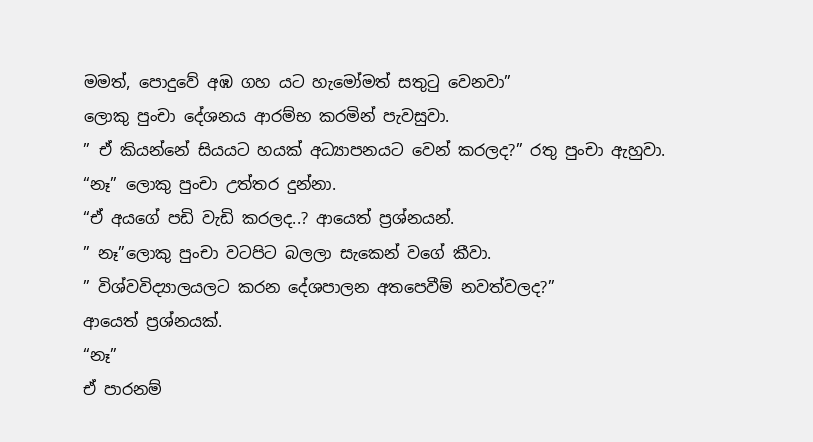මමත්, පොදුවේ අඹ ගහ යට හැමෝමත් සතුටු වෙනවා”
ලොකු පුංචා දේශනය ආරම්භ කරමින් පැවසුවා.
” ඒ කියන්නේ සියයට හයක් අධ්‍යාපනයට වෙන් කරලද?” රතු පුංචා ඇහුවා.
“නෑ” ලොකු පුංචා උත්තර දුන්නා.
“ඒ අයගේ පඩි වැඩි කරලද..? ආයෙත් ප්‍රශ්නයන්.
” නෑ”ලොකු පුංචා වටපිට බලලා සැකෙන් වගේ කීවා.
” විශ්වවිද්‍යාලයලට කරන දේශපාලන අතපෙවීම් නවත්වලද?”
ආයෙත් ප්‍රශ්නයක්.
“නෑ”
ඒ පාරනම්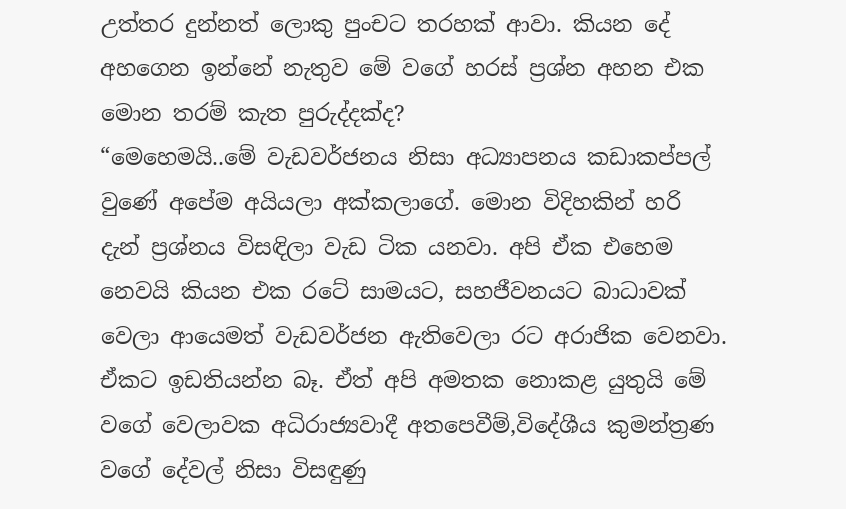උත්තර දුන්නත් ලොකු පුංචට තරහක් ආවා. කියන දේ අහගෙන ඉන්නේ නැතුව මේ වගේ හරස් ප්‍රශ්න අහන එක මොන තරම් කැත පුරුද්දක්ද?
“මෙහෙමයි..මේ වැඩවර්ජනය නිසා අධ්‍යාපනය කඩාකප්පල් වුණේ අපේම අයියලා අක්කලාගේ. මොන විදිහකින් හරි දැන් ප්‍රශ්නය විසඳිලා වැඩ ටික යනවා. අපි ඒක එහෙම නෙවයි කියන එක රටේ සාමයට, සහජීවනයට බාධාවක් වෙලා ආයෙමත් වැඩවර්ජන ඇතිවෙලා රට අරාජික වෙනවා. ඒකට ඉඩතියන්න බෑ. ඒත් අපි අමතක නොකළ යුතුයි මේ වගේ වෙලාවක අධිරාජ්‍යවාදී අතපෙවීම්,විදේශීය කුමන්ත්‍රණ වගේ දේවල් නිසා විසඳුණු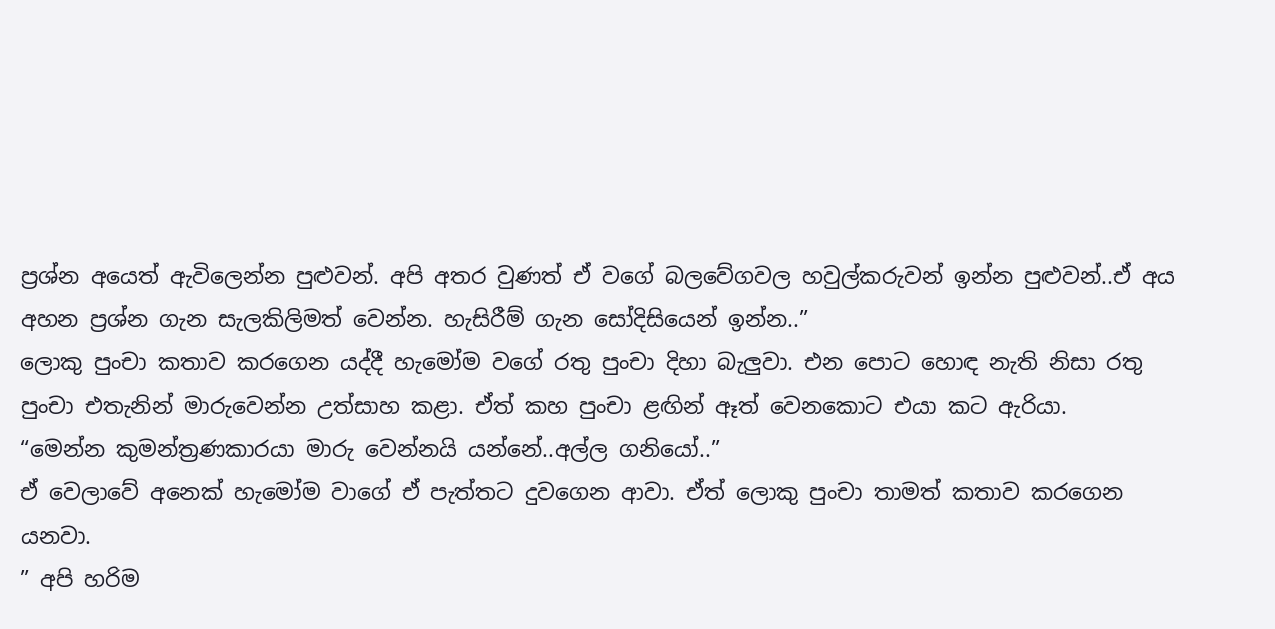ප්‍රශ්න අයෙත් ඇවිලෙන්න පුළුවන්. අපි අතර වුණත් ඒ වගේ බලවේගවල හවුල්කරුවන් ඉන්න පුළුවන්..ඒ අය අහන ප්‍රශ්න ගැන සැලකිලිමත් වෙන්න. හැසිරීම් ගැන සෝදිසියෙන් ඉන්න..”
ලොකු පුංචා කතාව කරගෙන යද්දී හැමෝම වගේ රතු පුංචා දිහා බැලුවා. එන පොට හොඳ නැති නිසා රතු පුංචා එතැනින් මාරුවෙන්න උත්සාහ කළා. ඒත් කහ පුංචා ළඟින් ඈත් වෙනකොට එයා කට ඇරියා.
“මෙන්න කුමන්ත්‍රණකාරයා මාරු වෙන්නයි යන්නේ..අල්ල ගනියෝ..”
ඒ වෙලාවේ අනෙක් හැමෝම වාගේ ඒ පැත්තට දුවගෙන ආවා. ඒත් ලොකු පුංචා තාමත් කතාව කරගෙන යනවා.
” අපි හරිම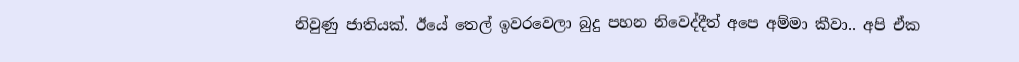නිවුණු ජාතියක්. ඊයේ තෙල් ඉවරවෙලා බුදු පහන නිවෙද්දීත් අපෙ අම්මා කීවා.. අපි ඒක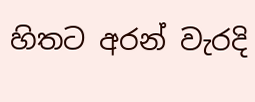හිතට අරන් වැරදි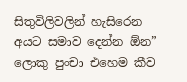සිතුවිලිවලින් හැසිරෙන අයට සමාව දෙන්න ඕන”
ලොකු පුංචා එහෙම කීව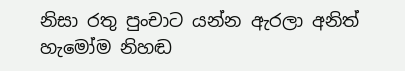නිසා රතු පුංචාට යන්න ඇරලා අනිත් හැමෝම නිහඬ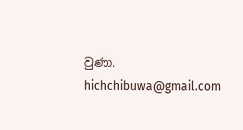වුණා.
hichchibuwa@gmail.com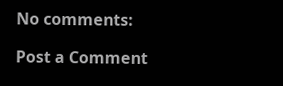No comments:

Post a Comment